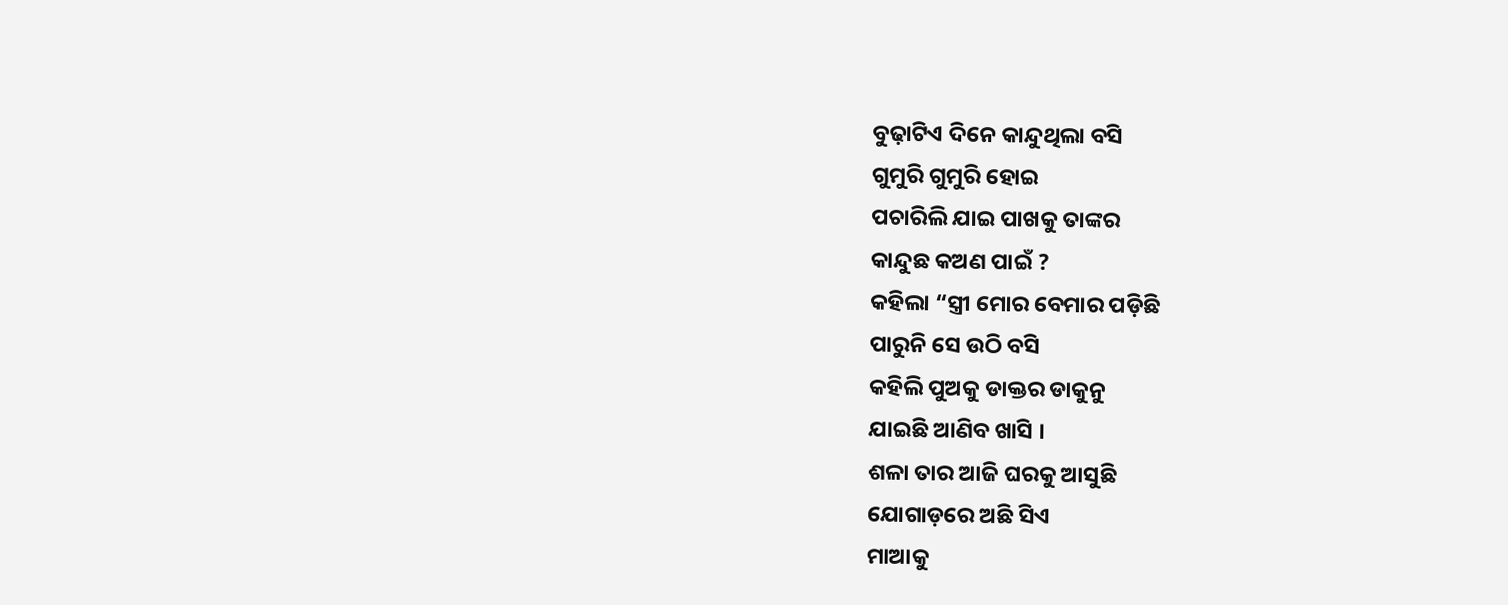ବୁଢ଼ାଟିଏ ଦିନେ କାନ୍ଦୁଥିଲା ବସି
ଗୁମୁରି ଗୁମୁରି ହୋଇ
ପଚାରିଲି ଯାଇ ପାଖକୁ ତାଙ୍କର
କାନ୍ଦୁଛ କଅଣ ପାଇଁ ?
କହିଲା “ସ୍ତ୍ରୀ ମୋର ବେମାର ପଡ଼ିଛି
ପାରୁନି ସେ ଉଠି ବସି
କହିଲି ପୁଅକୁ ଡାକ୍ତର ଡାକୁନୁ
ଯାଇଛି ଆଣିବ ଖାସି ।
ଶଳା ତାର ଆଜି ଘରକୁ ଆସୁଛି
ଯୋଗାଡ଼ରେ ଅଛି ସିଏ
ମାଆକୁ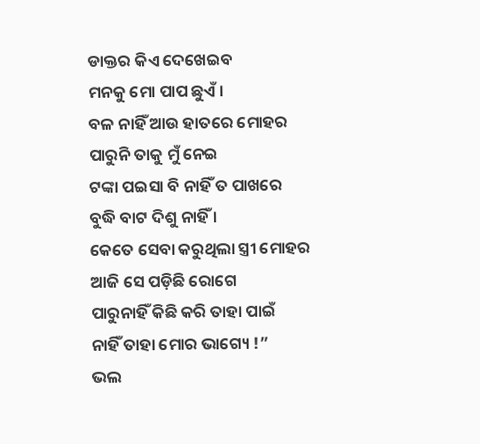ଡାକ୍ତର କିଏ ଦେଖେଇବ
ମନକୁ ମୋ ପାପ ଛୁଏଁ ।
ବଳ ନାହିଁ ଆଉ ହାତରେ ମୋହର
ପାରୁନି ତାକୁ ମୁଁ ନେଇ
ଟଙ୍କା ପଇସା ବି ନାହିଁ ତ ପାଖରେ
ବୁଦ୍ଧି ବାଟ ଦିଶୁ ନାହିଁ ।
କେତେ ସେବା କରୁଥିଲା ସ୍ତ୍ରୀ ମୋହର
ଆଜି ସେ ପଡ଼ିଛି ରୋଗେ
ପାରୁନାହିଁ କିଛି କରି ତାହା ପାଇଁ
ନାହିଁ ତାହା ମୋର ଭାଗ୍ୟେ !”
ଭଲ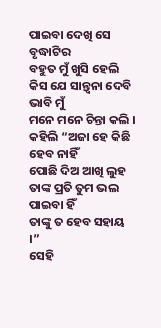ପାଇବା ଦେଖି ସେ ବୃଦ୍ଧାଟିର
ବହୁତ ମୁଁ ଖୁସି ହେଲି
କିସ ଯେ ସାନ୍ତ୍ୱନା ଦେବି ଭାବି ମୁଁ
ମନେ ମନେ ଚିନ୍ତା କଲି ।
କହିଲି “ଅଜା ହେ କିଛି ହେବ ନାହିଁ
ପୋଛି ଦିଅ ଆଖି ଲୁହ
ତାଙ୍କ ପ୍ରତି ତୁମ ଭଲ ପାଇବା ହିଁ
ତାଙ୍କୁ ତ ହେବ ସହାୟ ।”
ସେହି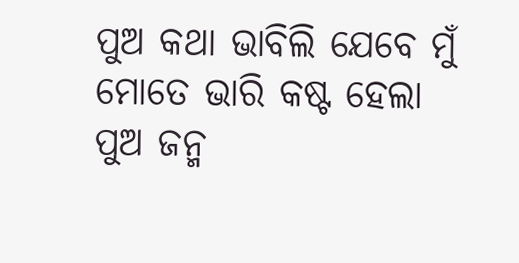ପୁଅ କଥା ଭାବିଲି ଯେବେ ମୁଁ
ମୋତେ ଭାରି କଷ୍ଟ ହେଲା
ପୁଅ ଜନ୍ମ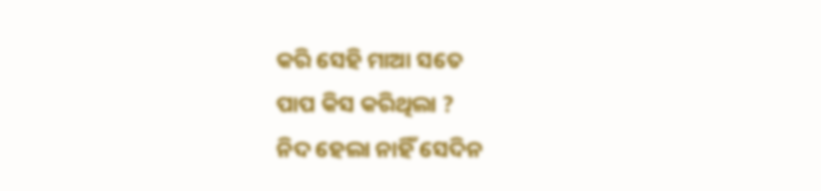କରି ସେହି ମାଆ ସତେ
ପାପ କିସ କରିଥିଲା ?
ନିଦ ହେଲା ନାହିଁ ସେଦିନ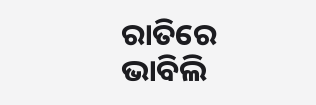ରାତିରେ
ଭାବିଲି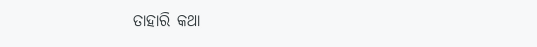ତାହାରି କଥା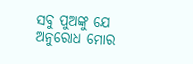ସବୁ ପୁଅଙ୍କୁ ଯେ ଅନୁରୋଧ ମୋର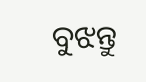ବୁଝନ୍ତୁ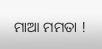ମାଆ ମମତା !